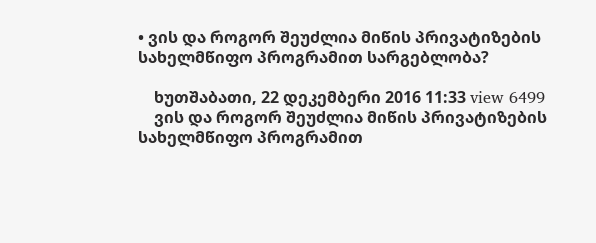• ვის და როგორ შეუძლია მიწის პრივატიზების სახელმწიფო პროგრამით სარგებლობა?

    ხუთშაბათი, 22 დეკემბერი 2016 11:33 view 6499
    ვის და როგორ შეუძლია მიწის პრივატიზების სახელმწიფო პროგრამით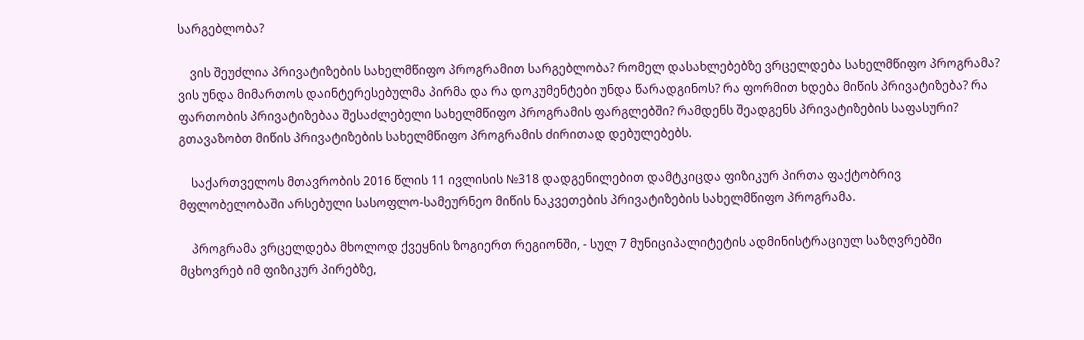სარგებლობა?

    ვის შეუძლია პრივატიზების სახელმწიფო პროგრამით სარგებლობა? რომელ დასახლებებზე ვრცელდება სახელმწიფო პროგრამა? ვის უნდა მიმართოს დაინტერესებულმა პირმა და რა დოკუმენტები უნდა წარადგინოს? რა ფორმით ხდება მიწის პრივატიზება? რა ფართობის პრივატიზებაა შესაძლებელი სახელმწიფო პროგრამის ფარგლებში? რამდენს შეადგენს პრივატიზების საფასური? გთავაზობთ მიწის პრივატიზების სახელმწიფო პროგრამის ძირითად დებულებებს.

    საქართველოს მთავრობის 2016 წლის 11 ივლისის №318 დადგენილებით დამტკიცდა ფიზიკურ პირთა ფაქტობრივ მფლობელობაში არსებული სასოფლო-სამეურნეო მიწის ნაკვეთების პრივატიზების სახელმწიფო პროგრამა.

    პროგრამა ვრცელდება მხოლოდ ქვეყნის ზოგიერთ რეგიონში, - სულ 7 მუნიციპალიტეტის ადმინისტრაციულ საზღვრებში მცხოვრებ იმ ფიზიკურ პირებზე,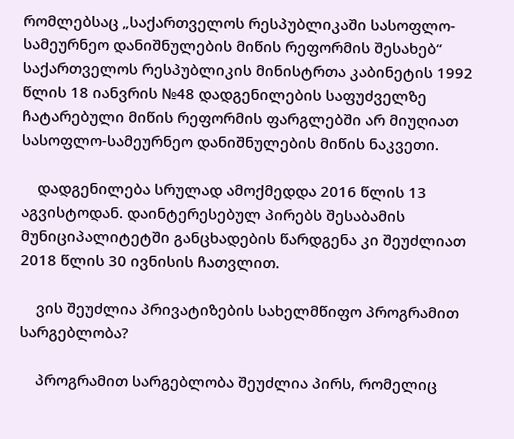რომლებსაც „საქართველოს რესპუბლიკაში სასოფლო-სამეურნეო დანიშნულების მიწის რეფორმის შესახებ“ საქართველოს რესპუბლიკის მინისტრთა კაბინეტის 1992 წლის 18 იანვრის №48 დადგენილების საფუძველზე ჩატარებული მიწის რეფორმის ფარგლებში არ მიუღიათ სასოფლო-სამეურნეო დანიშნულების მიწის ნაკვეთი.

    დადგენილება სრულად ამოქმედდა 2016 წლის 13 აგვისტოდან. დაინტერესებულ პირებს შესაბამის მუნიციპალიტეტში განცხადების წარდგენა კი შეუძლიათ 2018 წლის 30 ივნისის ჩათვლით.

    ვის შეუძლია პრივატიზების სახელმწიფო პროგრამით სარგებლობა?

    პროგრამით სარგებლობა შეუძლია პირს, რომელიც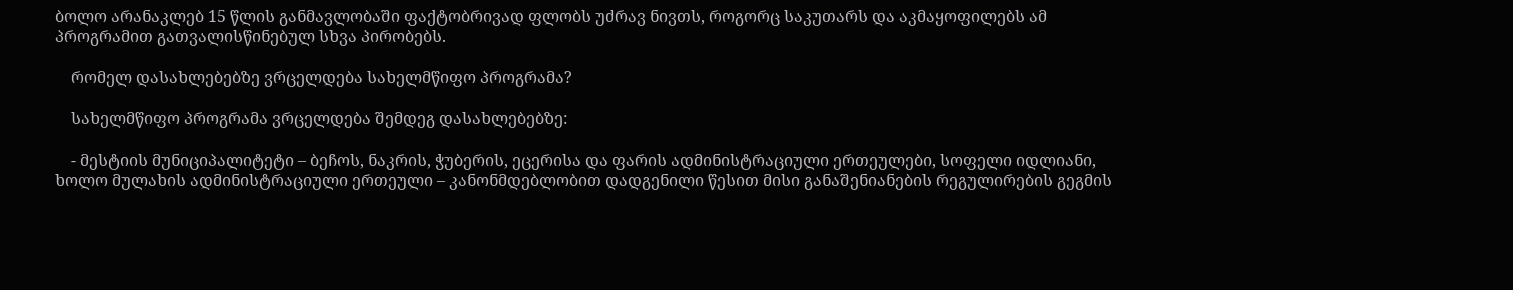ბოლო არანაკლებ 15 წლის განმავლობაში ფაქტობრივად ფლობს უძრავ ნივთს, როგორც საკუთარს და აკმაყოფილებს ამ პროგრამით გათვალისწინებულ სხვა პირობებს.

    რომელ დასახლებებზე ვრცელდება სახელმწიფო პროგრამა?

    სახელმწიფო პროგრამა ვრცელდება შემდეგ დასახლებებზე:

    - მესტიის მუნიციპალიტეტი – ბეჩოს, ნაკრის, ჭუბერის, ეცერისა და ფარის ადმინისტრაციული ერთეულები, სოფელი იდლიანი, ხოლო მულახის ადმინისტრაციული ერთეული – კანონმდებლობით დადგენილი წესით მისი განაშენიანების რეგულირების გეგმის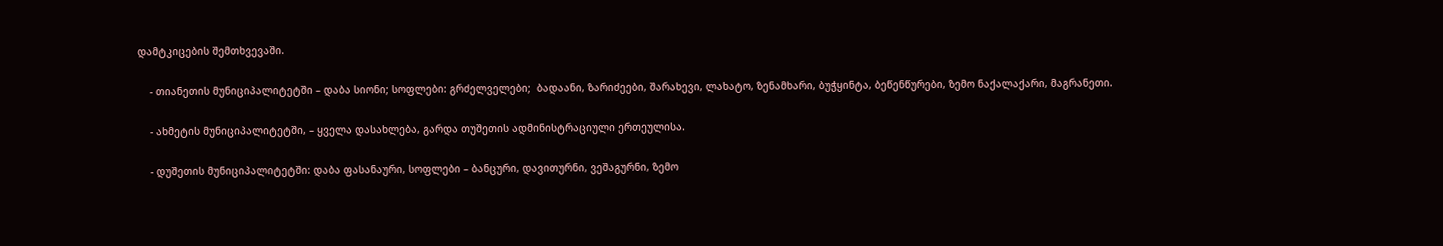დამტკიცების შემთხვევაში.

    - თიანეთის მუნიციპალიტეტში – დაბა სიონი; სოფლები: გრძელველები;  ბადაანი, ზარიძეები, შარახევი, ლახატო, ზენამხარი, ბუჭყინტა, ბეწენწურები, ზემო ნაქალაქარი, მაგრანეთი.

    - ახმეტის მუნიციპალიტეტში, – ყველა დასახლება, გარდა თუშეთის ადმინისტრაციული ერთეულისა.

    - დუშეთის მუნიციპალიტეტში: დაბა ფასანაური, სოფლები – ბანცური, დავითურნი, ვეშაგურნი, ზემო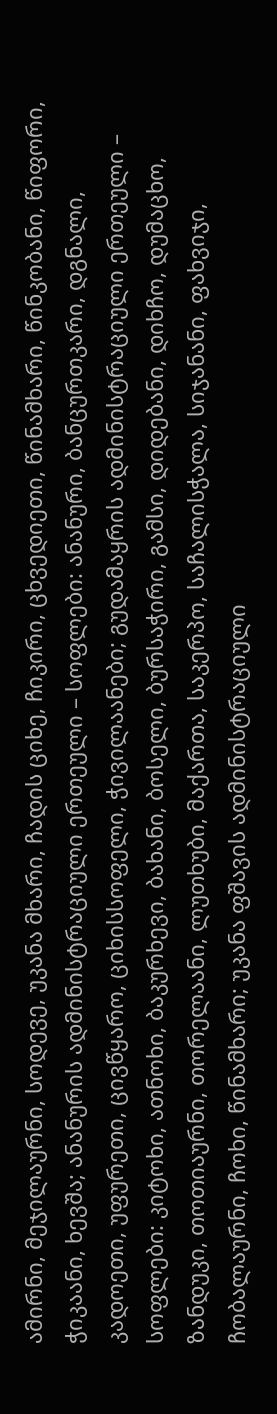ამირნი, მეჯილაურნი, სოდევე, უკანა მხარი, ჩადის ციხე, ჩიკირი, ცხვედიეთი, წინამხარი, წინკობანი, წიფორი, ჭიკაანი, ხევშა; ანანურის ადმინისტრაციული ერთეული – სოფლები: ანანური, ბანცურთკარი, დგნალი, კადოეთი, უფურეთი, ცივწყარო, ციხისსოფელი, ჭივილაანები; გუდამაყრის ადმინისტრაციული ერთეული – სოფლები: კიტოხი, ათნოხი, ბაკურხევი, ბახანი, ბოსელი, ბურსაჭირი, გამსი, დიდებანი, დიხჩო, დუმაცხო, ზანდუკი, თოთიაურნი, თორელაანი, ლუთხუბი, მაქართა, საკერპო, საჩალისჭალა, სიჯანანი, ფახვიჯი, ჩობალაურნი, ჩოხი, წინამხარი; უკანა ფშავის ადმინისტრაციული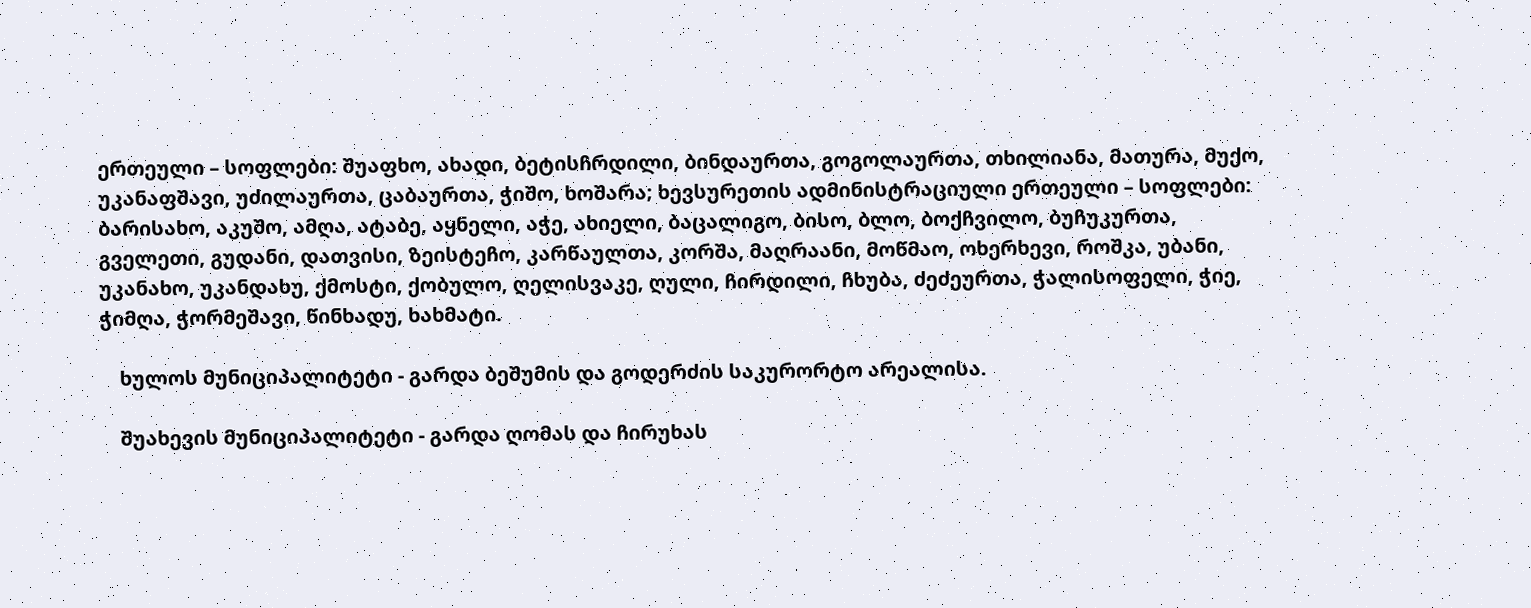ერთეული – სოფლები: შუაფხო, ახადი, ბეტისჩრდილი, ბინდაურთა, გოგოლაურთა, თხილიანა, მათურა, მუქო, უკანაფშავი, უძილაურთა, ცაბაურთა, ჭიშო, ხოშარა; ხევსურეთის ადმინისტრაციული ერთეული – სოფლები: ბარისახო, აკუშო, ამღა, ატაბე, აყნელი, აჭე, ახიელი, ბაცალიგო, ბისო, ბლო, ბოქჩვილო, ბუჩუკურთა, გველეთი, გუდანი, დათვისი, ზეისტეჩო, კარწაულთა, კორშა, მაღრაანი, მოწმაო, ოხერხევი, როშკა, უბანი, უკანახო, უკანდახუ, ქმოსტი, ქობულო, ღელისვაკე, ღული, ჩირდილი, ჩხუბა, ძეძეურთა, ჭალისოფელი, ჭიე, ჭიმღა, ჭორმეშავი, წინხადუ, ხახმატი.

    ხულოს მუნიციპალიტეტი - გარდა ბეშუმის და გოდერძის საკურორტო არეალისა.

    შუახევის მუნიციპალიტეტი - გარდა ღომას და ჩირუხას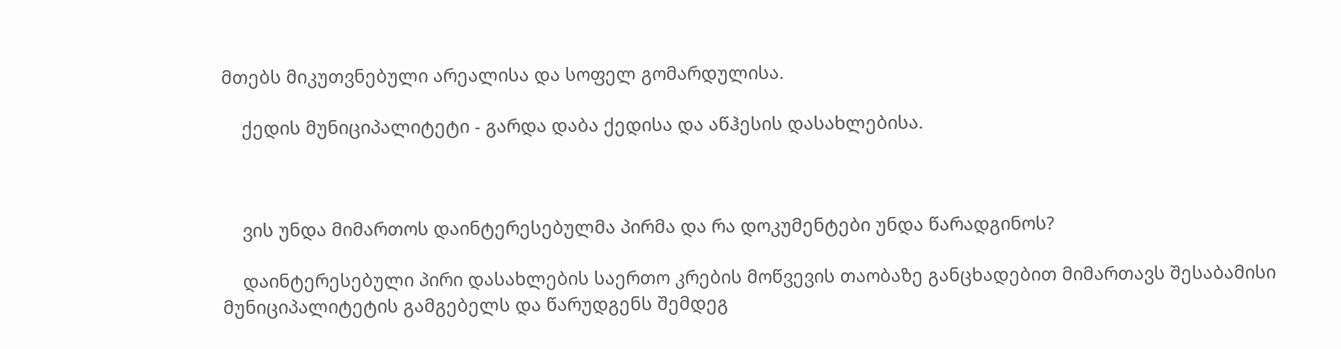მთებს მიკუთვნებული არეალისა და სოფელ გომარდულისა.

    ქედის მუნიციპალიტეტი - გარდა დაბა ქედისა და აწჰესის დასახლებისა.



    ვის უნდა მიმართოს დაინტერესებულმა პირმა და რა დოკუმენტები უნდა წარადგინოს?

    დაინტერესებული პირი დასახლების საერთო კრების მოწვევის თაობაზე განცხადებით მიმართავს შესაბამისი მუნიციპალიტეტის გამგებელს და წარუდგენს შემდეგ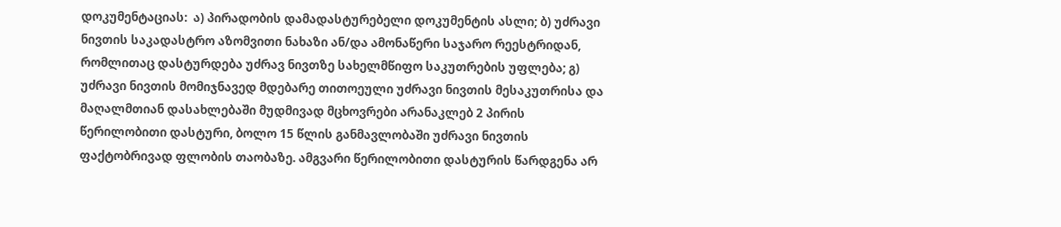დოკუმენტაციას:  ა) პირადობის დამადასტურებელი დოკუმენტის ასლი; ბ) უძრავი ნივთის საკადასტრო აზომვითი ნახაზი ან/და ამონაწერი საჯარო რეესტრიდან, რომლითაც დასტურდება უძრავ ნივთზე სახელმწიფო საკუთრების უფლება; გ) უძრავი ნივთის მომიჯნავედ მდებარე თითოეული უძრავი ნივთის მესაკუთრისა და მაღალმთიან დასახლებაში მუდმივად მცხოვრები არანაკლებ 2 პირის წერილობითი დასტური, ბოლო 15 წლის განმავლობაში უძრავი ნივთის ფაქტობრივად ფლობის თაობაზე. ამგვარი წერილობითი დასტურის წარდგენა არ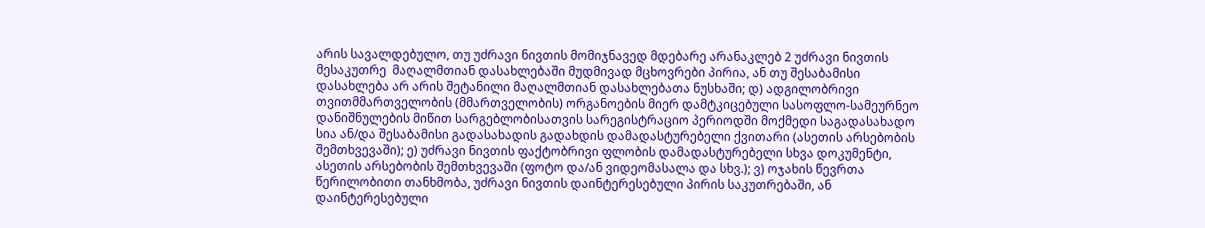არის სავალდებულო, თუ უძრავი ნივთის მომიჯნავედ მდებარე არანაკლებ 2 უძრავი ნივთის მესაკუთრე  მაღალმთიან დასახლებაში მუდმივად მცხოვრები პირია, ან თუ შესაბამისი დასახლება არ არის შეტანილი მაღალმთიან დასახლებათა ნუსხაში; დ) ადგილობრივი თვითმმართველობის (მმართველობის) ორგანოების მიერ დამტკიცებული სასოფლო-სამეურნეო დანიშნულების მიწით სარგებლობისათვის სარეგისტრაციო პერიოდში მოქმედი საგადასახადო სია ან/და შესაბამისი გადასახადის გადახდის დამადასტურებელი ქვითარი (ასეთის არსებობის შემთხვევაში); ე) უძრავი ნივთის ფაქტობრივი ფლობის დამადასტურებელი სხვა დოკუმენტი, ასეთის არსებობის შემთხვევაში (ფოტო და/ან ვიდეომასალა და სხვ.); ვ) ოჯახის წევრთა წერილობითი თანხმობა, უძრავი ნივთის დაინტერესებული პირის საკუთრებაში, ან დაინტერესებული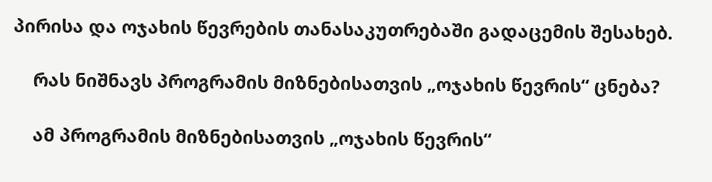პირისა და ოჯახის წევრების თანასაკუთრებაში გადაცემის შესახებ.

    რას ნიშნავს პროგრამის მიზნებისათვის „ოჯახის წევრის“ ცნება?

    ამ პროგრამის მიზნებისათვის „ოჯახის წევრის“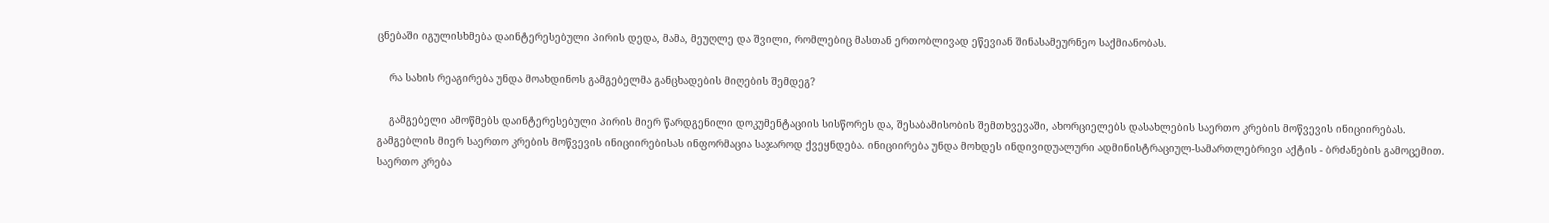ცნებაში იგულისხმება დაინტერესებული პირის დედა, მამა, მეუღლე და შვილი, რომლებიც მასთან ერთობლივად ეწევიან შინასამეურნეო საქმიანობას.

    რა სახის რეაგირება უნდა მოახდინოს გამგებელმა განცხადების მიღების შემდეგ?

    გამგებელი ამოწმებს დაინტერესებული პირის მიერ წარდგენილი დოკუმენტაციის სისწორეს და, შესაბამისობის შემთხვევაში, ახორციელებს დასახლების საერთო კრების მოწვევის ინიციირებას. გამგებლის მიერ საერთო კრების მოწვევის ინიციირებისას ინფორმაცია საჯაროდ ქვეყნდება. ინიციირება უნდა მოხდეს ინდივიდუალური ადმინისტრაციულ-სამართლებრივი აქტის - ბრძანების გამოცემით. საერთო კრება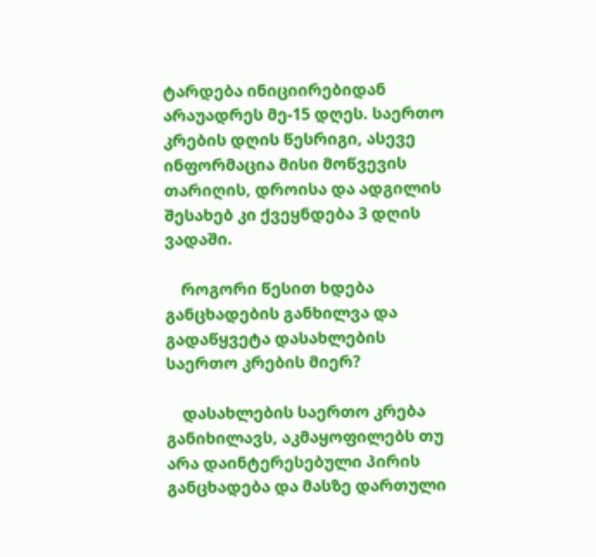ტარდება ინიციირებიდან არაუადრეს მე-15 დღეს. საერთო კრების დღის წესრიგი, ასევე ინფორმაცია მისი მოწვევის თარიღის, დროისა და ადგილის შესახებ კი ქვეყნდება 3 დღის ვადაში.

    როგორი წესით ხდება განცხადების განხილვა და გადაწყვეტა დასახლების საერთო კრების მიერ?

    დასახლების საერთო კრება განიხილავს, აკმაყოფილებს თუ არა დაინტერესებული პირის განცხადება და მასზე დართული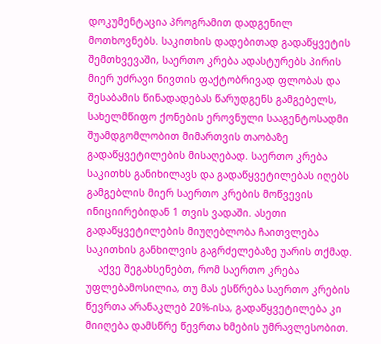დოკუმენტაცია პროგრამით დადგენილ მოთხოვნებს. საკითხის დადებითად გადაწყვეტის შემთხვევაში, საერთო კრება ადასტურებს პირის მიერ უძრავი ნივთის ფაქტობრივად ფლობას და შესაბამის წინადადებას წარუდგენს გამგებელს, სახელმწიფო ქონების ეროვნული სააგენტოსადმი შუამდგომლობით მიმართვის თაობაზე გადაწყვეტილების მისაღებად. საერთო კრება საკითხს განიხილავს და გადაწყვეტილებას იღებს გამგებლის მიერ საერთო კრების მოწვევის ინიციირებიდან 1 თვის ვადაში. ასეთი გადაწყვეტილების მიუღებლობა ჩაითვლება საკითხის განხილვის გაგრძელებაზე უარის თქმად.
    აქვე შეგახსენებთ, რომ საერთო კრება უფლებამოსილია, თუ მას ესწრება საერთო კრების წევრთა არანაკლებ 20%-ისა, გადაწყვეტილება კი მიიღება დამსწრე წევრთა ხმების უმრავლესობით.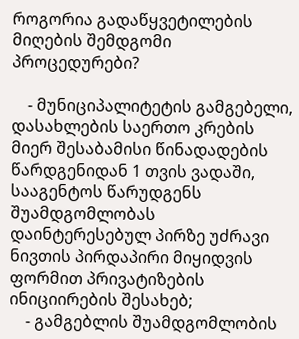როგორია გადაწყვეტილების მიღების შემდგომი პროცედურები?

    - მუნიციპალიტეტის გამგებელი, დასახლების საერთო კრების მიერ შესაბამისი წინადადების წარდგენიდან 1 თვის ვადაში, სააგენტოს წარუდგენს შუამდგომლობას დაინტერესებულ პირზე უძრავი ნივთის პირდაპირი მიყიდვის ფორმით პრივატიზების ინიციირების შესახებ;
    - გამგებლის შუამდგომლობის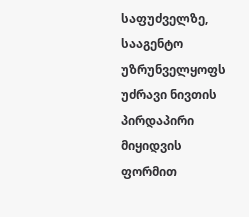საფუძველზე, სააგენტო უზრუნველყოფს უძრავი ნივთის პირდაპირი მიყიდვის ფორმით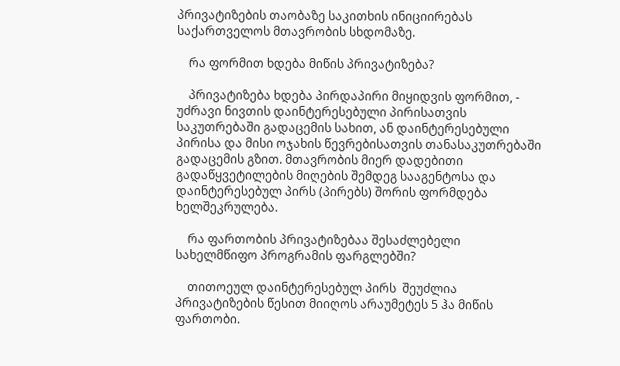პრივატიზების თაობაზე საკითხის ინიციირებას საქართველოს მთავრობის სხდომაზე.

    რა ფორმით ხდება მიწის პრივატიზება?

    პრივატიზება ხდება პირდაპირი მიყიდვის ფორმით, - უძრავი ნივთის დაინტერესებული პირისათვის საკუთრებაში გადაცემის სახით, ან დაინტერესებული პირისა და მისი ოჯახის წევრებისათვის თანასაკუთრებაში გადაცემის გზით. მთავრობის მიერ დადებითი გადაწყვეტილების მიღების შემდეგ სააგენტოსა და დაინტერესებულ პირს (პირებს) შორის ფორმდება ხელშეკრულება.

    რა ფართობის პრივატიზებაა შესაძლებელი სახელმწიფო პროგრამის ფარგლებში?

    თითოეულ დაინტერესებულ პირს  შეუძლია პრივატიზების წესით მიიღოს არაუმეტეს 5 ჰა მიწის ფართობი.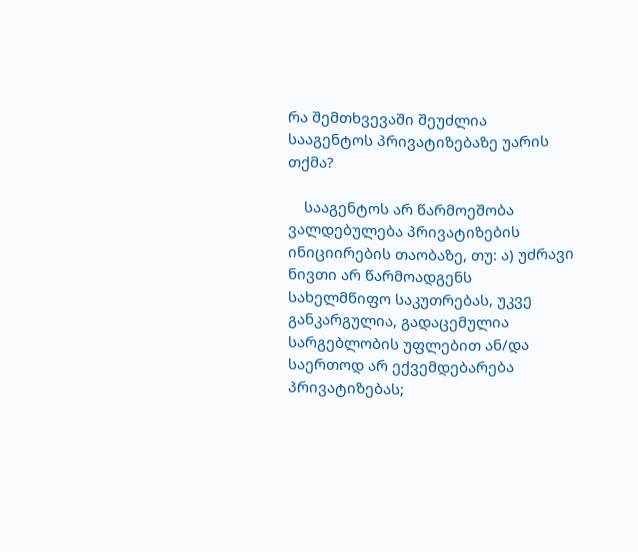რა შემთხვევაში შეუძლია სააგენტოს პრივატიზებაზე უარის თქმა?

    სააგენტოს არ წარმოეშობა ვალდებულება პრივატიზების ინიციირების თაობაზე, თუ: ა) უძრავი ნივთი არ წარმოადგენს სახელმწიფო საკუთრებას, უკვე განკარგულია, გადაცემულია სარგებლობის უფლებით ან/და საერთოდ არ ექვემდებარება პრივატიზებას;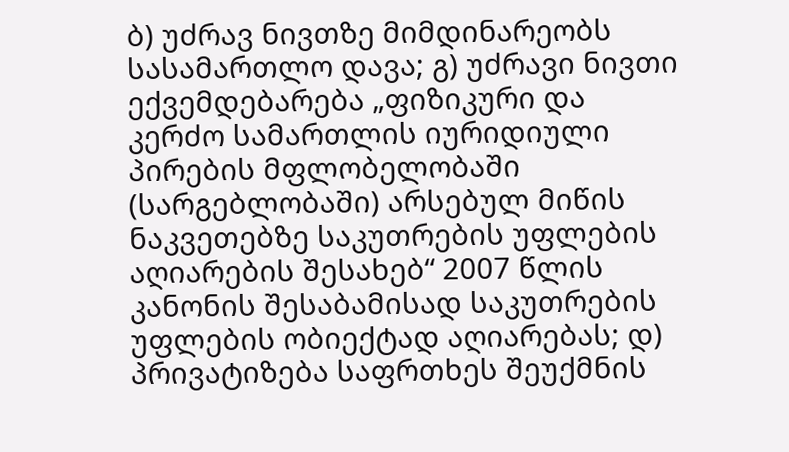ბ) უძრავ ნივთზე მიმდინარეობს სასამართლო დავა; გ) უძრავი ნივთი ექვემდებარება „ფიზიკური და კერძო სამართლის იურიდიული პირების მფლობელობაში (სარგებლობაში) არსებულ მიწის ნაკვეთებზე საკუთრების უფლების აღიარების შესახებ“ 2007 წლის კანონის შესაბამისად საკუთრების უფლების ობიექტად აღიარებას; დ) პრივატიზება საფრთხეს შეუქმნის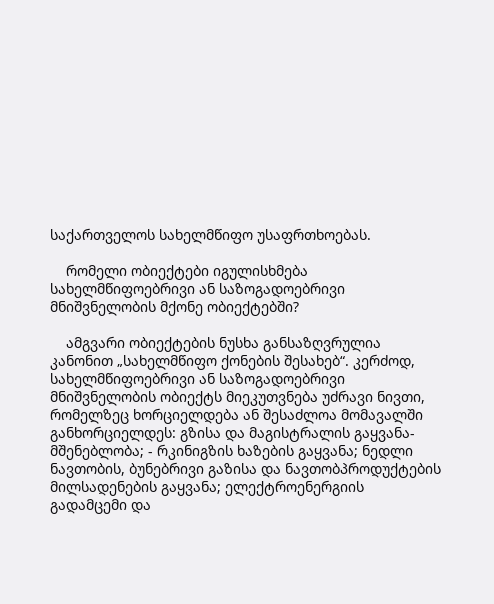საქართველოს სახელმწიფო უსაფრთხოებას.

    რომელი ობიექტები იგულისხმება სახელმწიფოებრივი ან საზოგადოებრივი მნიშვნელობის მქონე ობიექტებში?

    ამგვარი ობიექტების ნუსხა განსაზღვრულია კანონით „სახელმწიფო ქონების შესახებ“. კერძოდ, სახელმწიფოებრივი ან საზოგადოებრივი მნიშვნელობის ობიექტს მიეკუთვნება უძრავი ნივთი, რომელზეც ხორციელდება ან შესაძლოა მომავალში განხორციელდეს: გზისა და მაგისტრალის გაყვანა-მშენებლობა; - რკინიგზის ხაზების გაყვანა; ნედლი ნავთობის, ბუნებრივი გაზისა და ნავთობპროდუქტების მილსადენების გაყვანა; ელექტროენერგიის გადამცემი და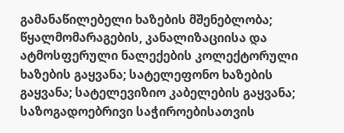გამანაწილებელი ხაზების მშენებლობა; წყალმომარაგების, კანალიზაციისა და ატმოსფერული ნალექების კოლექტორული ხაზების გაყვანა; სატელეფონო ხაზების გაყვანა; სატელევიზიო კაბელების გაყვანა; საზოგადოებრივი საჭიროებისათვის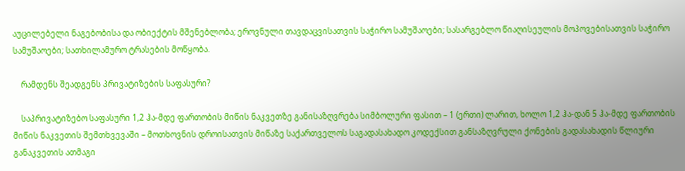აუცილებელი ნაგებობისა და ობიექტის მშენებლობა; ეროვნული თავდაცვისათვის საჭირო სამუშაოები; სასარგებლო წიაღისეულის მოპოვებისათვის საჭირო სამუშაოები; სათხილამურო ტრასების მოწყობა.

    რამდენს შეადგენს პრივატიზების საფასური?

    საპრივატიზებო საფასური 1,2 ჰა-მდე ფართობის მიწის ნაკვეთზე განისაზღვრება სიმბოლური ფასით – 1 (ერთი) ლარით, ხოლო 1,2 ჰა-დან 5 ჰა-მდე ფართობის მიწის ნაკვეთის შემთხვევაში – მოთხოვნის დროისათვის მიწაზე საქართველოს საგადასახადო კოდექსით განსაზღვრული ქონების გადასახადის წლიური განაკვეთის ათმაგი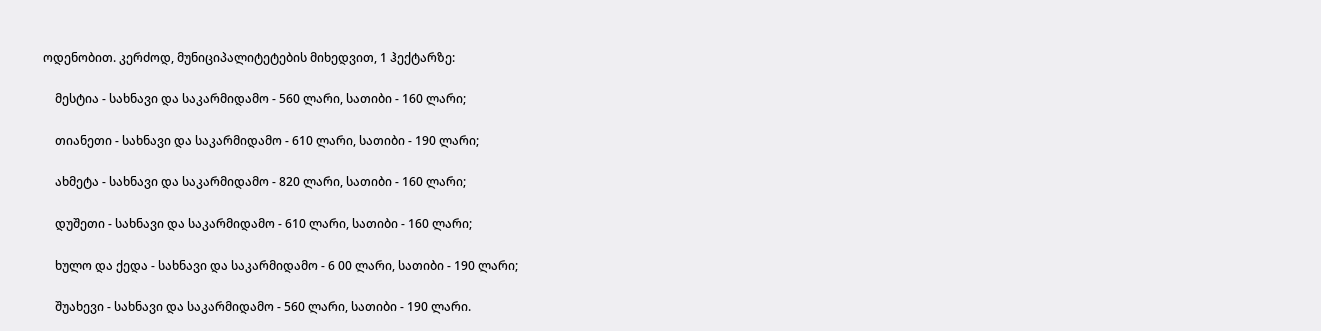ოდენობით. კერძოდ, მუნიციპალიტეტების მიხედვით, 1 ჰექტარზე:

    მესტია - სახნავი და საკარმიდამო - 560 ლარი, სათიბი - 160 ლარი;

    თიანეთი - სახნავი და საკარმიდამო - 610 ლარი, სათიბი - 190 ლარი;

    ახმეტა - სახნავი და საკარმიდამო - 820 ლარი, სათიბი - 160 ლარი;

    დუშეთი - სახნავი და საკარმიდამო - 610 ლარი, სათიბი - 160 ლარი;

    ხულო და ქედა - სახნავი და საკარმიდამო - 6 00 ლარი, სათიბი - 190 ლარი;

    შუახევი - სახნავი და საკარმიდამო - 560 ლარი, სათიბი - 190 ლარი.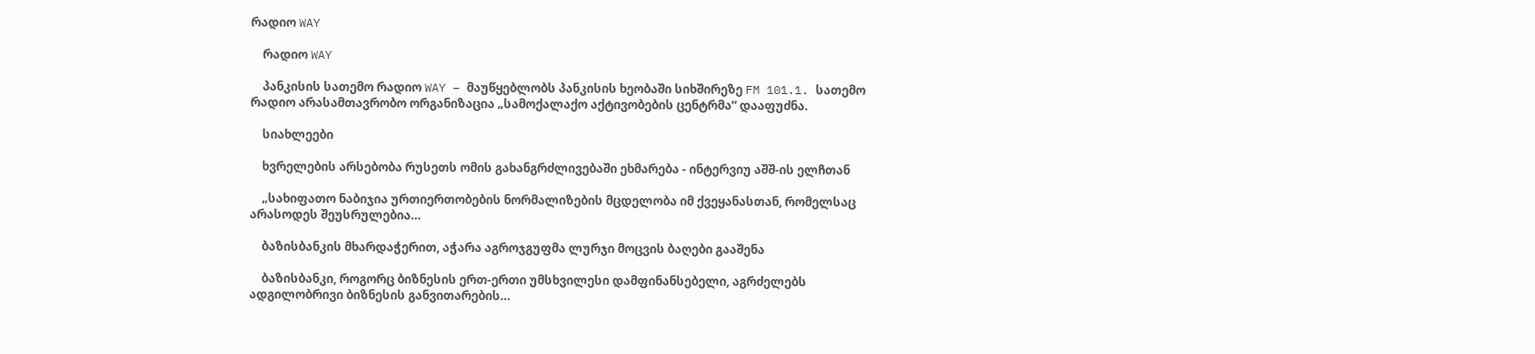რადიო WAY

    რადიო WAY

    პანკისის სათემო რადიო WAY – მაუწყებლობს პანკისის ხეობაში სიხშირეზე FM 101.1. სათემო რადიო არასამთავრობო ორგანიზაცია „სამოქალაქო აქტივობების ცენტრმა“ დააფუძნა.

    სიახლეები

    ხვრელების არსებობა რუსეთს ომის გახანგრძლივებაში ეხმარება - ინტერვიუ აშშ-ის ელჩთან

    „სახიფათო ნაბიჯია ურთიერთობების ნორმალიზების მცდელობა იმ ქვეყანასთან, რომელსაც არასოდეს შეუსრულებია…

    ბაზისბანკის მხარდაჭერით, აჭარა აგროჯგუფმა ლურჯი მოცვის ბაღები გააშენა

    ბაზისბანკი, როგორც ბიზნესის ერთ-ერთი უმსხვილესი დამფინანსებელი, აგრძელებს ადგილობრივი ბიზნესის განვითარების…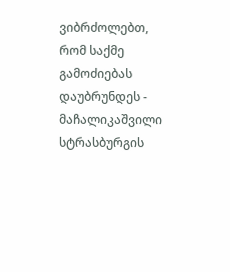ვიბრძოლებთ, რომ საქმე გამოძიებას დაუბრუნდეს - მაჩალიკაშვილი სტრასბურგის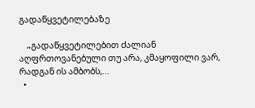გადაწყვეტილებაზე

    „გადაწყვეტილებით ძალიან აღფრთოვანებული თუ არა, კმაყოფილი ვარ, რადგან ის ამბობს,…
  •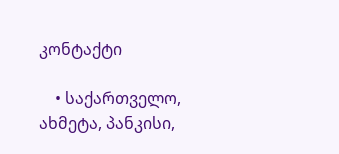კონტაქტი

    • საქართველო, ახმეტა, პანკისი,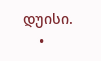დუისი.
    •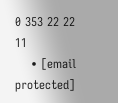0 353 22 22 11
    • [email protected]